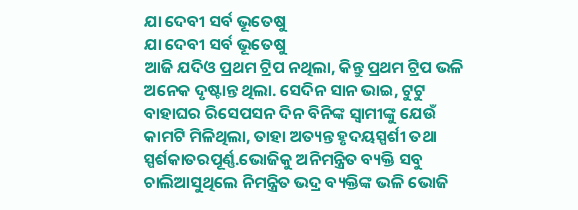ଯା ଦେବୀ ସର୍ବ ଭୂତେଷୁ
ଯା ଦେବୀ ସର୍ବ ଭୂତେଷୁ
ଆଜି ଯଦିଓ ପ୍ରଥମ ଟ୍ରିପ ନଥିଲା, କିନ୍ତୁ ପ୍ରଥମ ଟ୍ରିପ ଭଳି ଅନେକ ଦୃଷ୍ଟାନ୍ତ ଥିଲା. ସେଦିନ ସାନ ଭାଇ, ଟୁଟୁ ବାହାଘର ରିସେପସନ ଦିନ ବିନିଙ୍କ ସ୍ୱାମୀଙ୍କୁ ଯେଉଁ କାମଟି ମିଳିଥିଲା, ତାହା ଅତ୍ୟନ୍ତ ହୃଦୟସ୍ପର୍ଶୀ ତଥା ସ୍ପର୍ଶକାତରପୂର୍ଣ୍ଣ.ଭୋଜିକୁ ଅନିମନ୍ତ୍ରିତ ବ୍ୟକ୍ତି ସବୁ ଚାଲିଆସୁଥିଲେ ନିମନ୍ତ୍ରିତ ଭଦ୍ର ବ୍ୟକ୍ତିଙ୍କ ଭଳି ଭୋଜି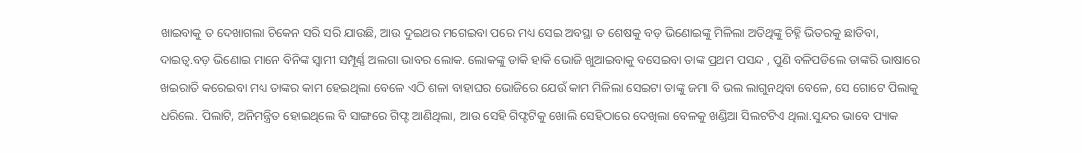ଖାଇବାକୁ ତ ଦେଖାଗଲା ଚିକେନ ସରି ସରି ଯାଉଛି, ଆଉ ଦୁଇଥର ମଗେଇବା ପରେ ମଧ୍ୟ ସେଇ ଅବସ୍ଥା ତ ଶେଷକୁ ବଡ଼ ଭିଣୋଇଙ୍କୁ ମିଳିଲା ଅତିଥିଙ୍କୁ ଚିହ୍ନି ଭିତରକୁ ଛାଡିବା, ଦାଇତ୍ୱ.ବଡ଼ ଭିଣୋଇ ମାନେ ବିନିଙ୍କ ସ୍ୱାମୀ ସମ୍ପୂର୍ଣ୍ଣ ଅଲଗା ଭାବର ଲୋକ. ଲୋକଙ୍କୁ ଡାକି ହାକି ଭୋଜି ଖୁଆଇବାକୁ ବସେଇବା ତାଙ୍କ ପ୍ରଥମ ପସନ୍ଦ , ପୁଣି ବଳିପଡିଲେ ତାଙ୍କରି ଭାଷାରେ ଖଇରାତି କରେଇବା ମଧ୍ୟ ତାଙ୍କର କାମ ହେଇଥିଲା ବେଳେ ଏଠି ଶଳା ବାହାଘର ଭୋଜିରେ ଯେଉଁ କାମ ମିଳିଲା ସେଇଟା ତାଙ୍କୁ ଜମା ବି ଭଲ ଲାଗୁନଥିବା ବେଳେ, ସେ ଗୋଟେ ପିଲାକୁ ଧରିଲେ. ପିଲାଟି, ଅନିମନ୍ତ୍ରିତ ହୋଇଥିଲେ ବି ସାଙ୍ଗରେ ଗିଫ୍ଟ ଆଣିଥିଲା, ଆଉ ସେହି ଗିଫ୍ଟଟିକୁ ଖୋଲି ସେହିଠାରେ ଦେଖିଲା ବେଳକୁ ଖଣ୍ଡିଆ ସିଲଟଟିଏ ଥିଲା.ସୁନ୍ଦର ଭାବେ ପ୍ୟାକ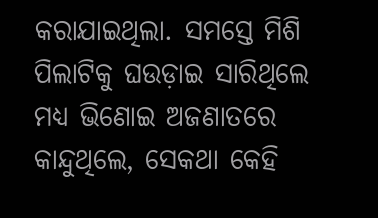କରାଯାଇଥିଲା. ସମସ୍ତେ ମିଶି ପିଲାଟିକୁ ଘଉଡ଼ାଇ ସାରିଥିଲେ ମଧ୍ୟ ଭିଣୋଇ ଅଜଣାତରେ କାନ୍ଦୁଥିଲେ, ସେକଥା କେହି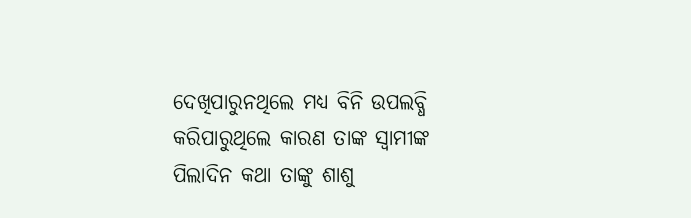ଦେଖିପାରୁନଥିଲେ ମଧ୍ୟ ବିନି ଉପଲବ୍ଧି କରିପାରୁଥିଲେ କାରଣ ତାଙ୍କ ସ୍ୱାମୀଙ୍କ ପିଲାଦିନ କଥା ତାଙ୍କୁ ଶାଶୁ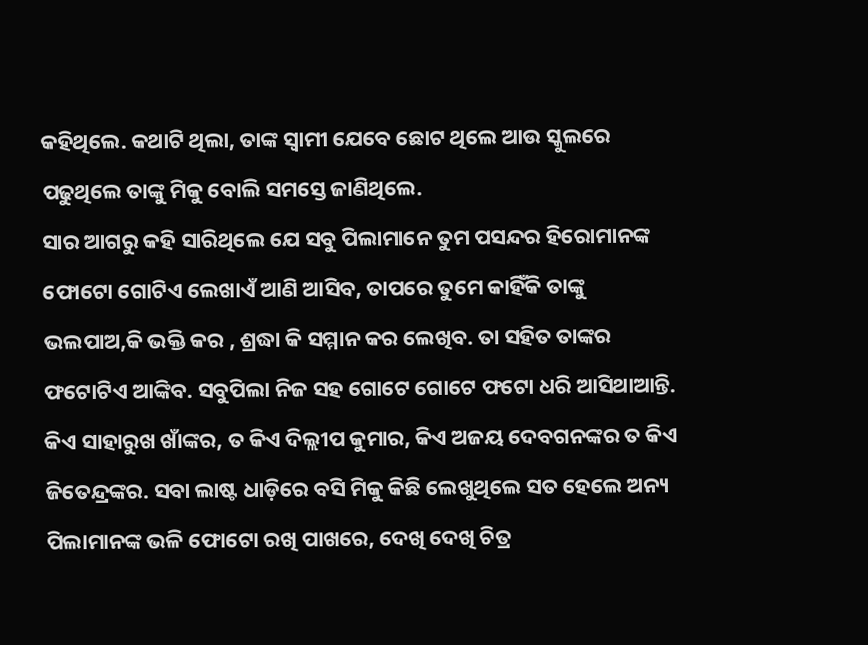କହିଥିଲେ. କଥାଟି ଥିଲା, ତାଙ୍କ ସ୍ୱାମୀ ଯେବେ ଛୋଟ ଥିଲେ ଆଉ ସ୍କୁଲରେ ପଢୁଥିଲେ ତାଙ୍କୁ ମିକୁ ବୋଲି ସମସ୍ତେ ଜାଣିଥିଲେ.
ସାର ଆଗରୁ କହି ସାରିଥିଲେ ଯେ ସବୁ ପିଲାମାନେ ତୁମ ପସନ୍ଦର ହିରୋମାନଙ୍କ ଫୋଟୋ ଗୋଟିଏ ଲେଖାଏଁ ଆଣି ଆସିବ, ତାପରେ ତୁମେ କାହିଁକି ତାଙ୍କୁ ଭଲପାଅ,କି ଭକ୍ତି କର , ଶ୍ରଦ୍ଧା କି ସମ୍ମାନ କର ଲେଖିବ. ତା ସହିତ ତାଙ୍କର ଫଟୋଟିଏ ଆଙ୍କିବ. ସବୁପିଲା ନିଜ ସହ ଗୋଟେ ଗୋଟେ ଫଟୋ ଧରି ଆସିଥାଆନ୍ତି. କିଏ ସାହାରୁଖ ଖାଁଙ୍କର, ତ କିଏ ଦିଲ୍ଲୀପ କୁମାର, କିଏ ଅଜୟ ଦେବଗନଙ୍କର ତ କିଏ ଜିତେନ୍ଦ୍ରଙ୍କର. ସବା ଲାଷ୍ଟ ଧାଡ଼ିରେ ବସି ମିକୁ କିଛି ଲେଖୁଥିଲେ ସତ ହେଲେ ଅନ୍ୟ ପିଲାମାନଙ୍କ ଭଳି ଫୋଟୋ ରଖି ପାଖରେ, ଦେଖି ଦେଖି ଚିତ୍ର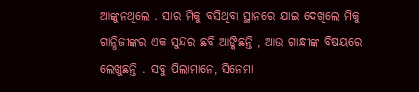ଆଙ୍କୁନଥିଲେ . ସାର ମିକୁ ବସିଥିବା ସ୍ଥାନରେ ଯାଇ ଦେଖିଲେ ମିକୁ ଗାନ୍ଧିଜୀଙ୍କର ଏକ ସୁନ୍ଦର ଛବି ଆଙ୍କିଛନ୍ତି , ଆଉ ଗାନ୍ଧୀଙ୍କ ବିଷୟରେ ଲେଖୁଛନ୍ତି . ସବୁ ପିଲାମାନେ, ସିନେମା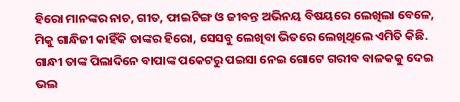ହିରୋ ମାନଙ୍କର ନାଚ, ଗୀତ, ଫାଇଟିଙ୍ଗ ଓ ଜୀବନ୍ତ ଅଭିନୟ ବିଷୟରେ ଲେଖିଲା ବେଳେ, ମିକୁ ଗାନ୍ଧିଜୀ କାହିଁକି ତାଙ୍କର ହିରୋ, ସେସବୁ ଲେଖିବା ଭିତରେ ଲେଖିଥିଲେ ଏମିତି କିଛି.
ଗାନ୍ଧୀ ତାଙ୍କ ପିଲାଦିନେ ବାପାଙ୍କ ପକେଟରୁ ପଇସା ନେଇ ଗୋଟେ ଗରୀବ ବାଳକକୁ ଦେଇ ଭଲ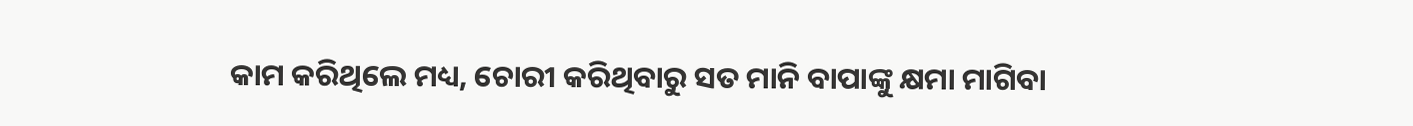କାମ କରିଥିଲେ ମଧ୍ୟ, ଚୋରୀ କରିଥିବାରୁ ସତ ମାନି ବାପାଙ୍କୁ କ୍ଷମା ମାଗିବା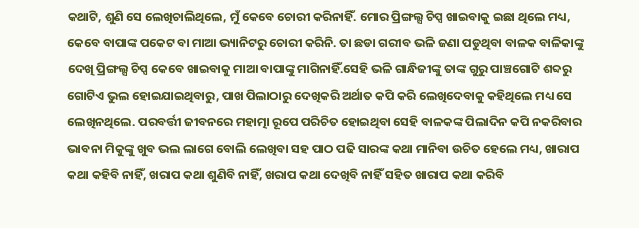କଥାଟି, ଶୁଣି ସେ ଲେଖିଚାଲିଥିଲେ, ମୁଁ କେବେ ଚୋରୀ କରିନାହିଁ. ମୋର ପ୍ରିଙ୍ଗଲ୍ସ ଚିପ୍ସ ଖାଇବାକୁ ଇଛା ଥିଲେ ମଧ୍ୟ, କେବେ ବାପାଙ୍କ ପକେଟ ବା ମାଆ ଭ୍ୟାନିଟରୁ ଚୋରୀ କରିନି. ତା ଛଡା ଗରୀବ ଭଳି ଜଣା ପଡୁଥିବା ବାଳକ ବାଳିକାଙ୍କୁ ଦେଖି ପ୍ରିଙ୍ଗଲ୍ସ ଚିପ୍ସ କେବେ ଖାଇବାକୁ ମାଆ ବାପାଙ୍କୁ ମାଗିନାହିଁ.ସେହି ଭଳି ଗାନ୍ଧିଜୀଙ୍କୁ ତାଙ୍କ ଗୁରୁ ପାଞ୍ଚଗୋଟି ଶବ୍ଦରୁ ଗୋଟିଏ ଭୁଲ ହୋଇଯାଇଥିବାରୁ, ପାଖ ପିଲାଠାରୁ ଦେଖିକରି ଅର୍ଥାତ କପି କରି ଲେଖିଦେବାକୁ କହିଥିଲେ ମଧ୍ୟ ସେ ଲେଖିନଥିଲେ. ପରବର୍ତ୍ତୀ ଜୀବନରେ ମହାତ୍ମା ରୂପେ ପରିଚିତ ହୋଇଥିବା ସେହି ବାଳକଙ୍କ ପିଲାଦିନ କପି ନକରିବାର ଭାବନା ମିକୁଙ୍କୁ ଖୁବ ଭଲ ଲାଗେ ବୋଲି ଲେଖିବା ସହ ପାଠ ପଢି ସାରଙ୍କ କଥା ମାନିବା ଉଚିତ ହେଲେ ମଧ୍ୟ, ଖାରାପ କଥା କହିବି ନାହିଁ, ଖରାପ କଥା ଶୁଣିବି ନାହିଁ, ଖରାପ କଥା ଦେଖିବି ନାହିଁ ସହିତ ଖାରାପ କଥା କରିବି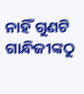ନାହିଁ ଗୁଣଟି ଗାନ୍ଧିଜୀଙ୍କଠୁ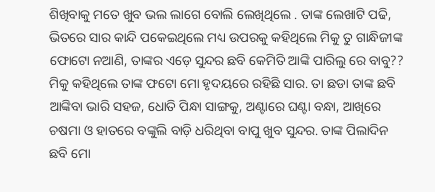ଶିଖିବାକୁ ମତେ ଖୁବ ଭଲ ଲାଗେ ବୋଲି ଲେଖିଥିଲେ . ତାଙ୍କ ଲେଖାଟି ପଢି, ଭିତରେ ସାର କାନ୍ଦି ପକେଇଥିଲେ ମଧ୍ୟ ଉପରକୁ କହିଥିଲେ ମିକୁ ତୁ ଗାନ୍ଧିଜୀଙ୍କ ଫୋଟୋ ନଆଣି, ତାଙ୍କର ଏଡ଼େ ସୁନ୍ଦର ଛବି କେମିତି ଆଙ୍କି ପାରିଲୁ ରେ ବାବୁ?? ମିକୁ କହିଥିଲେ ତାଙ୍କ ଫଟୋ ମୋ ହୃଦୟରେ ରହିଛି ସାର. ତା ଛଡା ତାଙ୍କ ଛବି ଆଙ୍କିବା ଭାରି ସହଜ, ଧୋତି ପିନ୍ଧା ସାଙ୍ଗକୁ, ଅଣ୍ଟାରେ ଘଣ୍ଟା ବନ୍ଧା, ଆଖିରେ ଚଷମା ଓ ହାତରେ ବଙ୍କୁଲି ବାଡ଼ି ଧରିଥିବା ବାପୁ ଖୁବ ସୁନ୍ଦର. ତାଙ୍କ ପିଲାଦିନ ଛବି ମୋ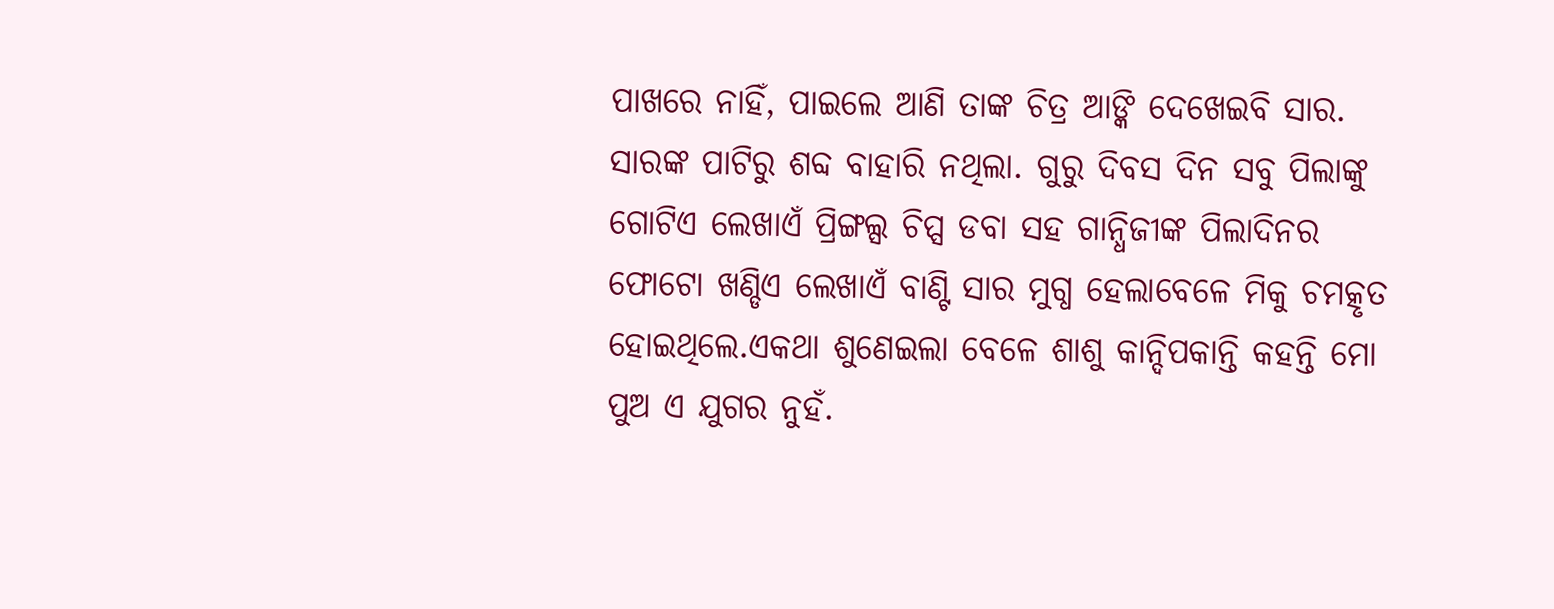ପାଖରେ ନାହିଁ, ପାଇଲେ ଆଣି ତାଙ୍କ ଚିତ୍ର ଆଙ୍କି ଦେଖେଇବି ସାର. ସାରଙ୍କ ପାଟିରୁ ଶବ୍ଦ ବାହାରି ନଥିଲା. ଗୁରୁ ଦିବସ ଦିନ ସବୁ ପିଲାଙ୍କୁ ଗୋଟିଏ ଲେଖାଏଁ ପ୍ରିଙ୍ଗଲ୍ସ ଚିପ୍ସ ଡବା ସହ ଗାନ୍ଧିଜୀଙ୍କ ପିଲାଦିନର ଫୋଟୋ ଖଣ୍ଡିଏ ଲେଖାଏଁ ବାଣ୍ଟି ସାର ମୁଗ୍ଧ ହେଲାବେଳେ ମିକୁ ଚମତ୍କୃତ ହୋଇଥିଲେ.ଏକଥା ଶୁଣେଇଲା ବେଳେ ଶାଶୁ କାନ୍ଦିପକାନ୍ତି କହନ୍ତି ମୋ ପୁଅ ଏ ଯୁଗର ନୁହଁ.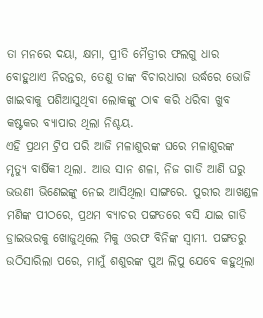ତା ମନରେ ଦୟା, କ୍ଷମା, ପ୍ରୀତି ମୈତ୍ରୀର ଫଲଗୁ ଧାର ବୋହୁଥାଏ ନିରନ୍ତର, ତେଣୁ ତାଙ୍କ ବିଚାରଧାରା ଉର୍ଦ୍ଧରେ ଭୋଜି ଖାଇବାକୁ ପଶିଆସୁଥିବା ଲୋକଙ୍କୁ ଠାଵ କରି ଧରିବା ଖୁବ କଷ୍ଟକର ବ୍ୟାପାର ଥିଲା ନିଶ୍ଚୟ.
ଏହି ପ୍ରଥମ ଟ୍ରିପ ପରି ଆଜି ମଳାଶୁରଙ୍କ ଘରେ ମଳାଶୁରଙ୍କ ମୃତ୍ୟୁ ବାର୍ଷିକୀ ଥିଲା. ଆଉ ସାନ ଶଳା, ନିଜ ଗାଡି ଆଣି ଘରୁ ଭଉଣୀ ଭିଣେଇଙ୍କୁ ନେଇ ଆସିଥିଲା ସାଙ୍ଗରେ. ପୁରୀର ଆଖଣ୍ଡଳ ମଣିଙ୍କ ପୀଠରେ, ପ୍ରଥମ ବ୍ୟାଚର ପଙ୍ଗତରେ ବସି ଯାଇ ଗାଡି ଡ୍ରାଇଭରକୁ ଖୋଜୁଥିଲେ ମିକୁ ଓରଫ ବିନିଙ୍କ ସ୍ୱାମୀ. ପଙ୍ଗତରୁ ଉଠିସାରିଲା ପରେ, ମାମୁଁ ଶଶୁରଙ୍କ ପୁଅ ଲିପୁ ଯେବେ କହୁଥିଲା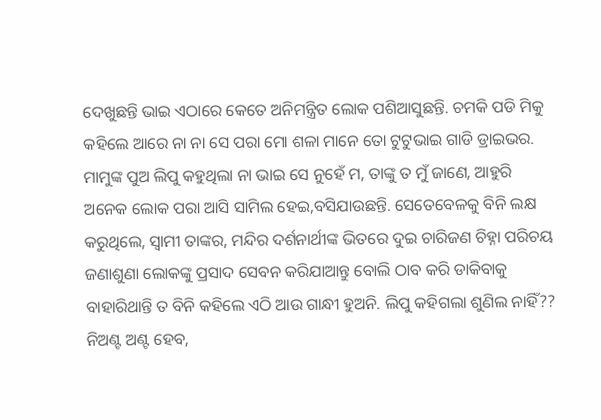ଦେଖୁଛନ୍ତି ଭାଇ ଏଠାରେ କେତେ ଅନିମନ୍ତ୍ରିତ ଲୋକ ପଶିଆସୁଛନ୍ତି. ଚମକି ପଡି ମିକୁ କହିଲେ ଆରେ ନା ନା ସେ ପରା ମୋ ଶଳା ମାନେ ତୋ ଟୁଟୁଭାଇ ଗାଡି ଡ୍ରାଇଭର. ମାମୁଙ୍କ ପୁଅ ଲିପୁ କହୁଥିଲା ନା ଭାଇ ସେ ନୁହେଁ ମ, ତାଙ୍କୁ ତ ମୁଁ ଜାଣେ, ଆହୁରି ଅନେକ ଲୋକ ପରା ଆସି ସାମିଲ ହେଇ,ବସିଯାଉଛନ୍ତି. ସେତେବେଳକୁ ବିନି ଲକ୍ଷ କରୁଥିଲେ, ସ୍ୱାମୀ ତାଙ୍କର, ମନ୍ଦିର ଦର୍ଶନାର୍ଥୀଙ୍କ ଭିତରେ ଦୁଇ ଚାରିଜଣ ଚିହ୍ନା ପରିଚୟ ଜଣାଶୁଣା ଲୋକଙ୍କୁ ପ୍ରସାଦ ସେବନ କରିଯାଆନ୍ତୁ ବୋଲି ଠାବ କରି ଡାକିବାକୁ ବାହାରିଥାନ୍ତି ତ ବିନି କହିଲେ ଏଠି ଆଉ ଗାନ୍ଧୀ ହୁଅନି. ଲିପୁ କହିଗଲା ଶୁଣିଲ ନାହିଁ?? ନିଅଣ୍ଟ ଅଣ୍ଟ ହେବ,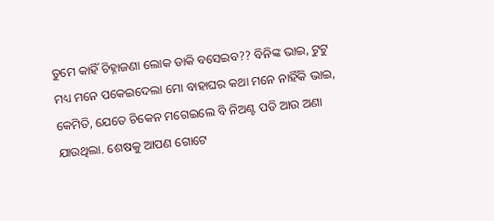ତୁମେ କାହିଁ ଚିହ୍ନାଜଣା ଲୋକ ଡାକି ବସେଇବ?? ବିନିଙ୍କ ଭାଇ, ଟୁଟୁ ମଧ୍ୟ ମନେ ପକେଇଦେଲା ମୋ ବାହାଘର କଥା ମନେ ନାହିଁକି ଭାଇ, କେମିତି, ଯେତେ ଚିକେନ ମଗେଇଲେ ବି ନିଅଣ୍ଟ ପଡି ଆଉ ଅଣା ଯାଉଥିଲା. ଶେଷକୁ ଆପଣ ଗୋଟେ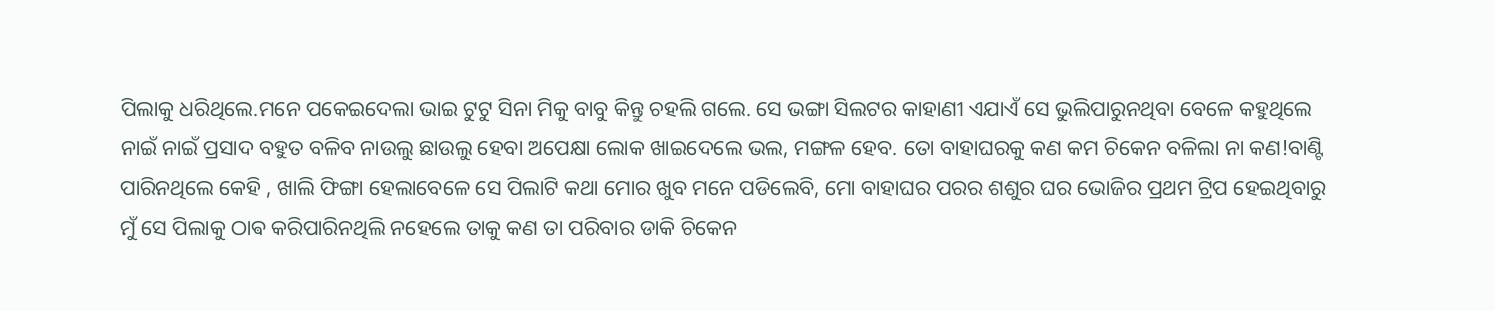ପିଲାକୁ ଧରିଥିଲେ.ମନେ ପକେଇଦେଲା ଭାଇ ଟୁଟୁ ସିନା ମିକୁ ବାବୁ କିନ୍ତୁ ଚହଲି ଗଲେ. ସେ ଭଙ୍ଗା ସିଲଟର କାହାଣୀ ଏଯାଏଁ ସେ ଭୁଲିପାରୁନଥିବା ବେଳେ କହୁଥିଲେ ନାଇଁ ନାଇଁ ପ୍ରସାଦ ବହୁତ ବଳିବ ନାଉଲୁ ଛାଉଲୁ ହେବା ଅପେକ୍ଷା ଲୋକ ଖାଇଦେଲେ ଭଲ, ମଙ୍ଗଳ ହେବ. ତୋ ବାହାଘରକୁ କଣ କମ ଚିକେନ ବଳିଲା ନା କଣ!ବାଣ୍ଟି ପାରିନଥିଲେ କେହି , ଖାଲି ଫିଙ୍ଗା ହେଲାବେଳେ ସେ ପିଲାଟି କଥା ମୋର ଖୁବ ମନେ ପଡିଲେବି, ମୋ ବାହାଘର ପରର ଶଶୁର ଘର ଭୋଜିର ପ୍ରଥମ ଟ୍ରିପ ହେଇଥିବାରୁ ମୁଁ ସେ ପିଲାକୁ ଠାଵ କରିପାରିନଥିଲି ନହେଲେ ତାକୁ କଣ ତା ପରିବାର ଡାକି ଚିକେନ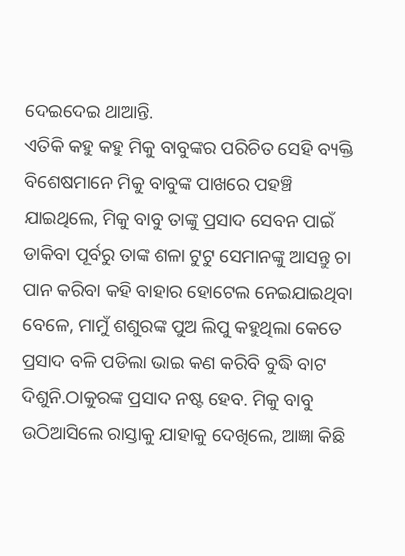ଦେଇଦେଇ ଥାଆନ୍ତି.
ଏତିକି କହୁ କହୁ ମିକୁ ବାବୁଙ୍କର ପରିଚିତ ସେହି ବ୍ୟକ୍ତି ବିଶେଷମାନେ ମିକୁ ବାବୁଙ୍କ ପାଖରେ ପହଞ୍ଚି ଯାଇଥିଲେ, ମିକୁ ବାବୁ ତାଙ୍କୁ ପ୍ରସାଦ ସେବନ ପାଇଁ ଡାକିବା ପୂର୍ବରୁ ତାଙ୍କ ଶଳା ଟୁଟୁ ସେମାନଙ୍କୁ ଆସନ୍ତୁ ଚା ପାନ କରିବା କହି ବାହାର ହୋଟେଲ ନେଇଯାଇଥିବା ବେଳେ, ମାମୁଁ ଶଶୁରଙ୍କ ପୁଅ ଲିପୁ କହୁଥିଲା କେତେ ପ୍ରସାଦ ବଳି ପଡିଲା ଭାଇ କଣ କରିବି ବୁଦ୍ଧି ବାଟ ଦିଶୁନି.ଠାକୁରଙ୍କ ପ୍ରସାଦ ନଷ୍ଟ ହେବ. ମିକୁ ବାବୁ ଉଠିଆସିଲେ ରାସ୍ତାକୁ ଯାହାକୁ ଦେଖିଲେ, ଆଜ୍ଞା କିଛି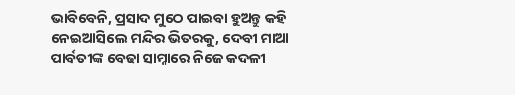ଭାବିବେନି, ପ୍ରସାଦ ମୁଠେ ପାଇବା ହୁଅନ୍ତୁ କହି ନେଇଆସିଲେ ମନ୍ଦିର ଭିତରକୁ, ଦେବୀ ମାଆ ପାର୍ବତୀଙ୍କ ବେଢା ସାମ୍ନାରେ ନିଜେ କଦଳୀ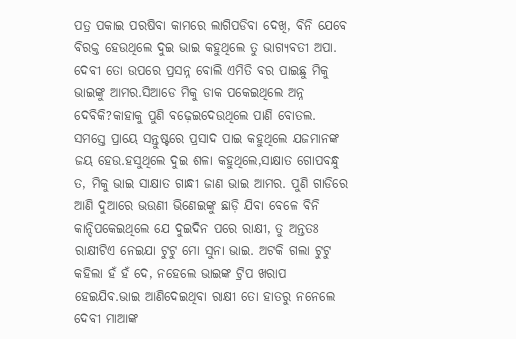ପତ୍ର ପକାଇ ପରଷିବା କାମରେ ଲାଗିପଡିବା ଦେଖି, ବିନି ଯେବେ ବିରକ୍ତ ହେଉଥିଲେ ଦୁଇ ଭାଇ କହୁଥିଲେ ତୁ ଭାଗ୍ୟବତୀ ଅପା. ଦେବୀ ତୋ ଉପରେ ପ୍ରସନ୍ନ ବୋଲି ଏମିତି ବର ପାଇଛୁ ମିକୁ ଭାଇଙ୍କୁ ଆମର.ସିଆଡେ ମିକୁ ଡାକ ପକେଇଥିଲେ ଅନ୍ନ ଦେବିକି?କାହାକୁ ପୁଣି ବଢ଼େଇଦେଉଥିଲେ ପାଣି ବୋତଲ. ସମସ୍ତେ ପ୍ରାୟେ ସନ୍ତୁଷ୍ଟରେ ପ୍ରସାଦ ପାଇ କହୁଥିଲେ ଯଜମାନଙ୍କ ଜୟ ହେଉ.ହସୁଥିଲେ ଦୁଇ ଶଳା କହୁଥିଲେ,ସାକ୍ଷାତ ଗୋପବନ୍ଧୁ ତ, ମିକୁ ଭାଇ ସାକ୍ଷାତ ଗାନ୍ଧୀ ଜାଣ ଭାଇ ଆମର. ପୁଣି ଗାଡିରେ ଆଣି ଦୁଆରେ ଭଉଣୀ ଭିଣେଇଙ୍କୁ ଛାଡ଼ି ଯିବା ବେଳେ ବିନି କାନ୍ଦିପକେଇଥିଲେ ଯେ ଦୁଇଦିନ ପରେ ରାକ୍ଷୀ, ତୁ ଅନ୍ତତଃ ରାକ୍ଷୀଟିଏ ନେଇଯା ଟୁଟୁ ମୋ ସୁନା ଭାଇ. ଅଟକି ଗଲା ଟୁଟୁ କହିଲା ହଁ ହଁ ଦେ, ନହେଲେ ଭାଇଙ୍କ ଟ୍ରିପ ଖରାପ ହେଇଯିବ.ଭାଇ ଆଣିଦେଇଥିବା ରାକ୍ଷୀ ତୋ ହାତରୁ ନନେଲେ ଦେବୀ ମାଆଙ୍କ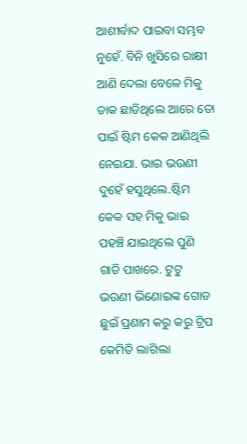ଆଶୀର୍ବାଦ ପାଇବା ସମ୍ଭବ ନୁହେଁ. ବିନି ଖୁସିରେ ରାକ୍ଷୀ ଆଣି ଦେଲା ବେଳେ ମିକୁ ଡାକ ଛାଡିଥିଲେ ଆରେ ତୋ ପାଇଁ ଷ୍ଟିମ କେକ ଆଣିଥିଲି ନେଇଯା. ଭାଇ ଭଉଣୀ ଦୁହେଁ ହସୁଥିଲେ.ଷ୍ଟିମ କେକ ସହ ମିକୁ ଭାଇ ପହଞ୍ଚି ଯାଇଥିଲେ ପୁଣି ଗାଡି ପାଖରେ. ଟୁଟୁ ଭଉଣୀ ଭିଣୋଇଙ୍କ ଗୋଡ ଛୁଇଁ ପ୍ରଣାମ କରୁ କରୁ ଟ୍ରିପ କେମିତି ଲାଗିଲା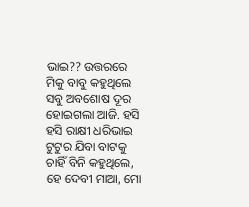ଭାଇ?? ଉତ୍ତରରେ ମିକୁ ବାବୁ କହୁଥିଲେ ସବୁ ଅବଶୋଷ ଦୂର ହୋଇଗଲା ଆଜି. ହସି ହସି ରାକ୍ଷୀ ଧରିଭାଇ ଟୁଟୁର ଯିବା ବାଟକୁ ଚାହିଁ ବିନି କହୁଥିଲେ, ହେ ଦେବୀ ମାଆ, ମୋ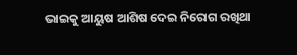ଭାଇକୁ ଆୟୁଷ ଆଶିଷ ଦେଇ ନିରୋଗ ରଖିଥା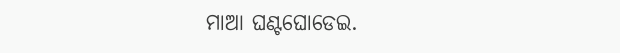ମାଆ ଘଣ୍ଟଘୋଡେଇ.